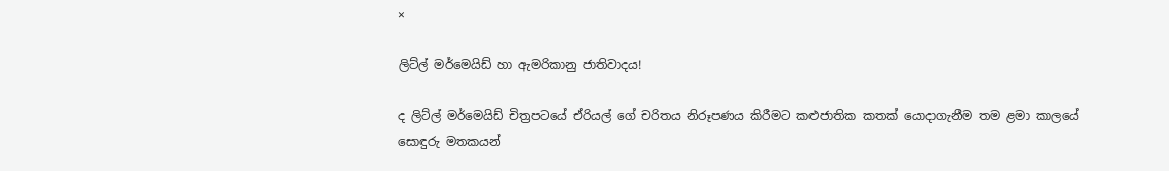×

ලිට්ල් මර්මෙයිඩ් හා ඇමරිකානු ජාතිවාදය!

ද ලිට්ල් මර්මෙයිඩ් චිත්‍රපටයේ ඒරියල් ගේ චරිතය නිරූපණය කිරීමට කළුජාතික කතක් යොදාගැනීම තම ළමා කාලයේ සොඳුරු මතකයන්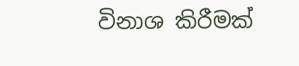විනාශ කිරීමක්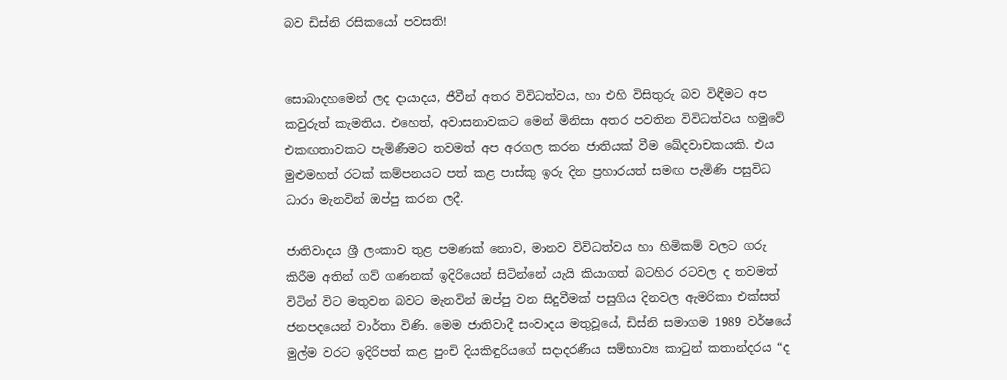බව ඩිස්නි රසිකයෝ පවසති!


සොබාදහමෙන් ලද දායාදය, ජීවීන් අතර විවිධත්වය, හා එහි විසිතුරු බව විඳීමට අප කවුරුත් කැමතිය. එහෙත්, අවාසනාවකට මෙන් මිනිසා අතර පවතින විවිධත්වය හමුවේ එකඟතාවකට පැමිණීමට තවමත් අප අරගල කරන ජාතියක් වීම ඛේදවාචකයකි. එය මුළුමහත් රටක් කම්පනයට පත් කළ පාස්කු ඉරු දින ප්‍රහාරයත් සමඟ පැමිණි පසුවිධ ධාරා මැනවින් ඔප්පු කරන ලදී.

ජාතිවාදය ශ්‍රී ලංකාව තුළ පමණක් නොව, මානව විවිධත්වය හා හිමිකම් වලට ගරු කිරීම අතින් ගව් ගණනක් ඉදිරියෙන් සිටින්නේ යැයි කියාගත් බටහිර රටවල ද තවමත් විටින් විට මතුවන බවට මැනවින් ඔප්පු වන සිදුවීමක් පසුගිය දිනවල ඇමරිකා එක්සත් ජනපදයෙන් වාර්තා විණි. මෙම ජාතිවාදී සංවාදය මතුවූයේ, ඩිස්නි සමාගම 1989 වර්ෂයේ මුල්ම වරට ඉදිරිපත් කළ පුංචි දියකිඳුරියගේ සදාදරණීය සම්භාව්‍ය කාටුන් කතාන්දරය “ද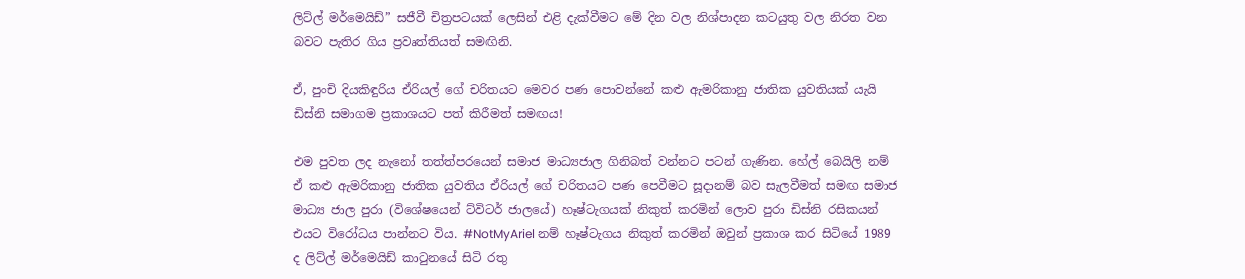ලිට්ල් මර්මෙයිඩ්” සජීවී චිත්‍රපටයක් ලෙසින් එළි දැක්වීමට මේ දින වල නිශ්පාදන කටයුතු වල නිරත වන බවට පැතිර ගිය ප්‍රවෘත්තියත් සමඟිනි.

ඒ, පුංචි දියකිඳුරිය ඒරියල් ගේ චරිතයට මෙවර පණ පොවන්නේ කළු ඇමරිකානු ජාතික යුවතියක් යැයි ඩිස්නි සමාගම ප්‍රකාශයට පත් කිරීමත් සමඟය!

එම පුවත ලද නැනෝ තත්ත්පරයෙන් සමාජ මාධ්‍යජාල ගිනිබත් වන්නට පටන් ගැණින. හේල් බෙයිලි නම් ඒ කළු ඇමරිකානු ජාතික යුවතිය ඒරියල් ගේ චරිතයට පණ පෙවීමට සූදානම් බව සැලවීමත් සමඟ සමාජ මාධ්‍ය ජාල පුරා (විශේෂයෙන් ට්විටර් ජාලයේ) හෑෂ්ටැගයක් නිකුත් කරමින් ලොව පුරා ඩිස්නි රසිකයන් එයට විරෝධය පාන්නට විය. #NotMyAriel නම් හෑෂ්ටැගය නිකුත් කරමින් ඔවුන් ප්‍රකාශ කර සිටියේ 1989 ද ලිට්ල් මර්මෙයිඩ් කාටුනයේ සිටි රතු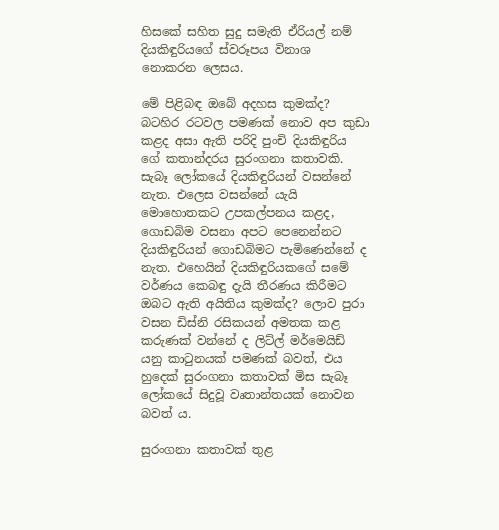හිසකේ සහිත සුදු සමැති ඒරියල් නම් දියකිඳුරියගේ ස්වරූපය විනාශ නොකරන ලෙසය.

මේ පිළිබඳ ඔබේ අදහස කුමක්ද? බටහිර රටවල පමණක් නොව අප කුඩා කළද අසා ඇති පරිදි පුංචි දියකිඳුරිය ගේ කතාන්දරය සුරංගනා කතාවකි. සැබෑ ලෝකයේ දියකිඳුරියන් වසන්නේ නැත. එලෙස වසන්නේ යැයි මොහොතකට උපකල්පනය කළද, ගොඩබිම වසනා අපට පෙනෙන්නට දියකිඳුරියන් ගොඩබිමට පැමිණෙන්නේ ද නැත. එහෙයින් දියකිඳුරියකගේ සමේ වර්ණය කෙබඳු දැයි තීරණය කිරීමට ඔබට ඇති අයිතිය කුමක්ද? ලොව පුරා වසන ඩිස්නි රසිකයන් අමතක කළ කරුණක් වන්නේ ද ලිට්ල් මර්මෙයිඩ් යනු කාටුනයක් පමණක් බවත්, එය හුදෙක් සුරංගනා කතාවක් මිස සැබෑ ලෝකයේ සිදුවූ වෘතාන්තයක් නොවන බවත් ය.

සුරංගනා කතාවක් තුළ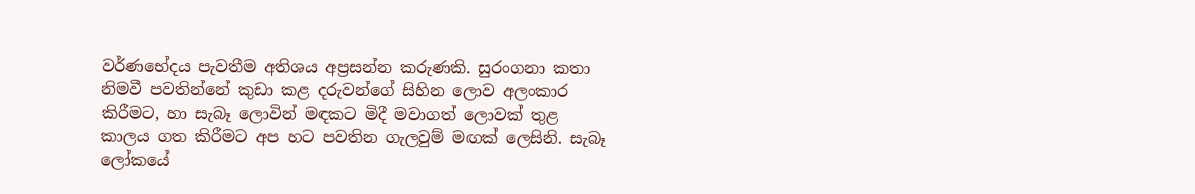වර්ණභේදය පැවතීම අතිශය අප්‍රසන්න කරුණකි. සුරංගනා කතා නිමවී පවතින්නේ කුඩා කළ දරුවන්ගේ සිහින ලොව අලංකාර කිරීමට, හා සැබෑ ලොවින් මඳකට මිදී මවාගත් ලොවක් තුළ කාලය ගත කිරීමට අප හට පවතින ගැලවුම් මඟක් ලෙසිනි. සැබෑ ලෝකයේ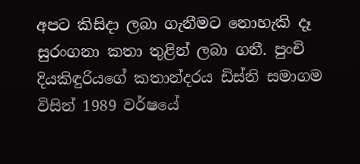අපට කිසිදා ලබා ගැනීමට නොහැකි දෑ සුරංගනා කතා තුළින් ලබා ගනී. පුංචි දියකිඳුරියගේ කතාන්දරය ඩිස්නි සමාගම විසින් 1989 වර්ෂයේ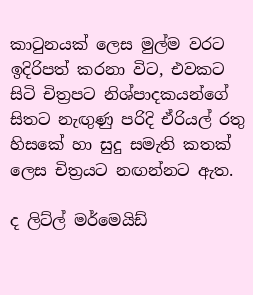කාටුනයක් ලෙස මුල්ම වරට ඉදිරිපත් කරනා විට, එවකට සිටි චිත්‍රපට නිශ්පාදකයන්ගේ සිතට නැඟුණු පරිදි ඒරියල් රතු හිසකේ හා සුදු සමැති කතක් ලෙස චිත්‍රයට නඟන්නට ඇත.

ද ලිට්ල් මර්මෙයිඩ්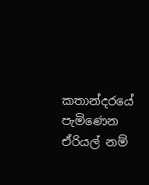කතාන්දරයේ පැමිණෙන ඒරියල් නම්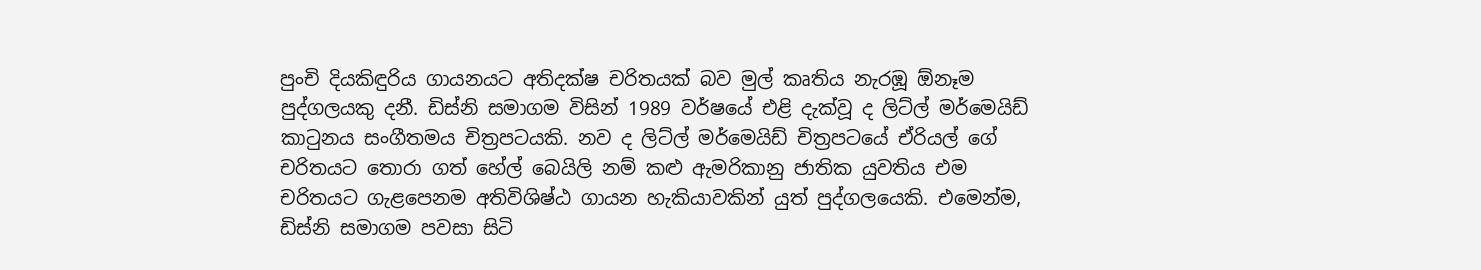පුංචි දියකිඳුරිය ගායනයට අතිදක්ෂ චරිතයක් බව මුල් කෘතිය නැරඹූ ඕනෑම පුද්ගලයකු දනී. ඩිස්නි සමාගම විසින් 1989 වර්ෂයේ එළි දැක්වූ ද ලිට්ල් මර්මෙයිඩ් කාටුනය සංගීතමය චිත්‍රපටයකි. නව ද ලිට්ල් මර්මෙයිඩ් චිත්‍රපටයේ ඒරියල් ගේ චරිතයට තොරා ගත් හේල් බෙයිලි නම් කළු ඇමරිකානු ජාතික යුවතිය එම චරිතයට ගැළපෙනම අතිවිශිෂ්ඨ ගායන හැකියාවකින් යුත් පුද්ගලයෙකි. එමෙන්ම, ඩිස්නි සමාගම පවසා සිටි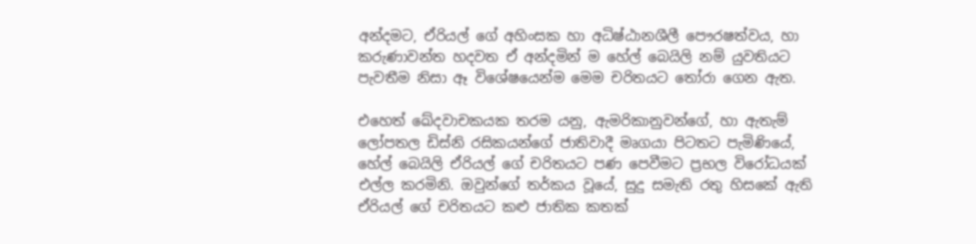අන්දමට, ඒරියල් ගේ අහිංසක හා අධිෂ්ඨානශීලී පෞරෂත්වය, හා කරුණාවන්ත හදවත ඒ අන්දමින් ම හේල් බෙයිලි නම් යුවතියට පැවතීම නිසා ඈ විශේෂයෙන්ම මෙම චරිතයට තෝරා ගෙන ඇත.

එහෙත් ඛේදවාචකයක තරම යනු, ඇමරිකානුවන්ගේ, හා ඇතැම් ලෝපතල ඩිස්නි රසිකයන්ගේ ජාතිවාදී මෘගයා පිටතට පැමිණියේ, හේල් බෙයිලි ඒරියල් ගේ චරිතයට පණ පෙවීමට ප්‍රභල විරෝධයක් එල්ල කරමිනි. ඔවුන්ගේ තර්කය වූයේ, සුදු සමැති රතු හිසකේ ඇති ඒරියල් ගේ චරිතයට කළු ජාතික කතක්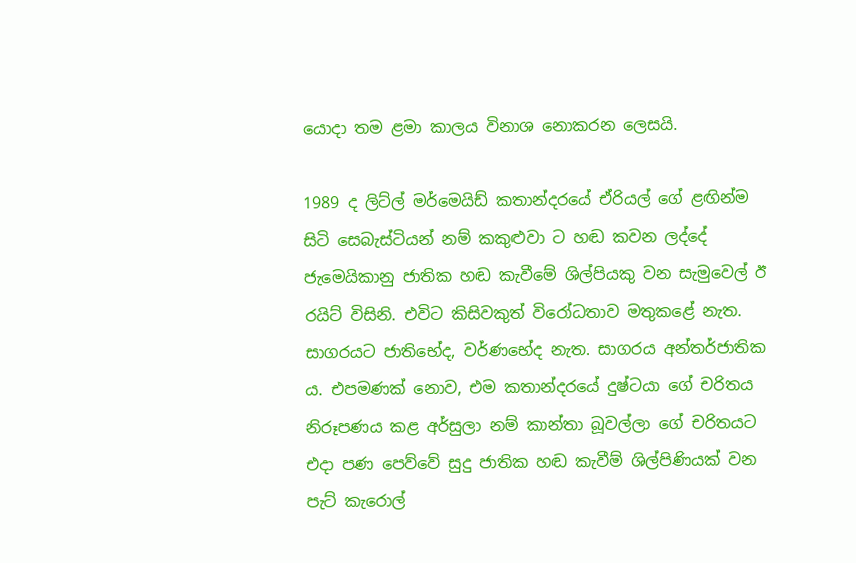යොදා තම ළමා කාලය විනාශ නොකරන ලෙසයි.

1989 ද ලිට්ල් මර්මෙයිඩ් කතාන්දරයේ ඒරියල් ගේ ළඟින්ම සිටි සෙබැස්ටියන් නම් කකුළුවා ට හඬ කවන ලද්දේ ජැමෙයිකානු ජාතික හඬ කැවීමේ ශිල්පියකු වන සැමුවෙල් ඊ රයිට් විසිනි. එවිට කිසිවකුත් විරෝධතාව මතුකළේ නැත. සාගරයට ජාති‍භේද, වර්ණභේද නැත. සාගරය අන්තර්ජාතික ය. එපමණක් නොව, එම කතාන්දරයේ දුෂ්ටයා ගේ චරිතය නිරූපණය කළ අර්සුලා නම් කාන්තා බූවල්ලා ගේ චරිතයට එදා පණ පෙව්වේ සුදු ජාතික හඬ කැවීම් ශිල්පිණියක් වන පැට් කැරොල්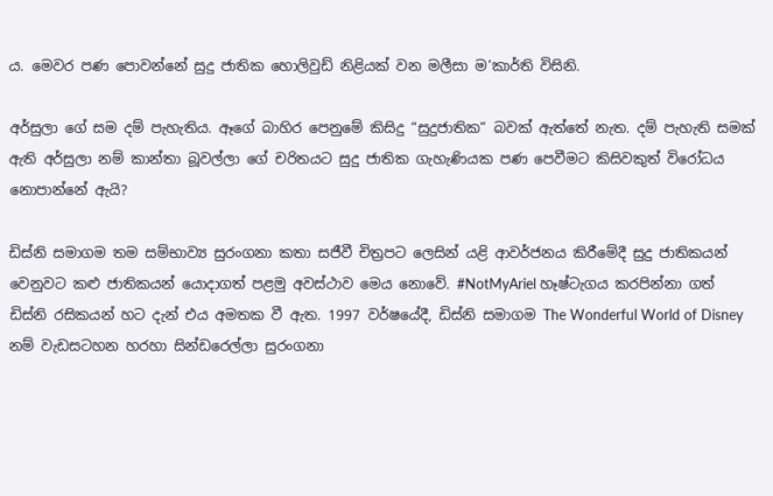ය. මෙවර පණ පොවන්නේ සුදු ජාතික හොලිවුඩ් නිළියක් වන මලීසා ම’කාර්ති විසිනි.

අර්සුලා ගේ සම දම් පැහැතිය. ඈගේ බාහිර පෙනුමේ කිසිදු “සුදුජාතික” බවක් ඇත්තේ නැත. දම් පැහැති සමක් ඇති අර්සුලා නම් කාන්තා බූවල්ලා ගේ චරිතයට සුදු ජාතික ගැහැණියක පණ පෙවීමට කිසිවකුත් විරෝධය නොපාන්නේ ඇයි?

ඩිස්නි සමාගම තම සම්භාව්‍ය සුරංගනා කතා සජීවී චිත්‍රපට ලෙසින් යළි ආවර්ජනය කිරීමේදී සුදු ජාතිකයන් වෙනුවට කළු ජාතිකයන් යොදාගත් පළමු අවස්ථාව මෙය නොවේ. #NotMyAriel හෑෂ්ටැගය කරපින්නා ගත් ඩිස්නි රසිකයන් හට දැන් එය අමතක වී ඇත. 1997 වර්ෂයේදී, ඩිස්නි සමාගම The Wonderful World of Disney නම් වැඩසටහන හරහා සින්ඩරෙල්ලා සුරංගනා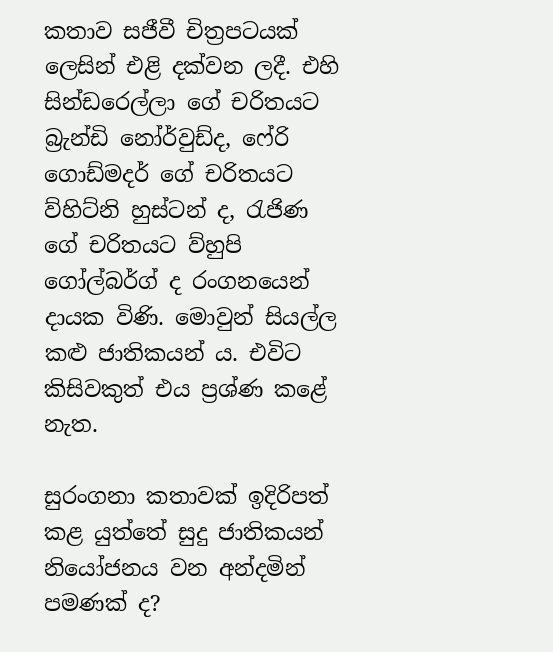කතාව සජීවී චිත්‍රපටයක් ලෙසින් එළි දක්වන ලදී. එහි සින්ඩරෙල්ලා ගේ චරිතයට බ්‍රැන්ඩි නෝර්වුඩ්ද, ෆේරි ගොඩ්මදර් ගේ චරිතයට ව්හිට්නි හුස්ටන් ද, රැජිණ ගේ චරිතයට ව්හුපි ගෝල්බර්ග් ද රංගනයෙන් දායක විණි. මොවුන් සියල්ල කළු ජාතිකයන් ය. එවිට කිසිවකුත් එය ප්‍රශ්ණ කළේ නැත.

සුරංගනා කතාවක් ඉදිරිපත් කළ යුත්තේ සුදු ජාතිකයන් නියෝජනය වන අන්දමින් පමණක් ද?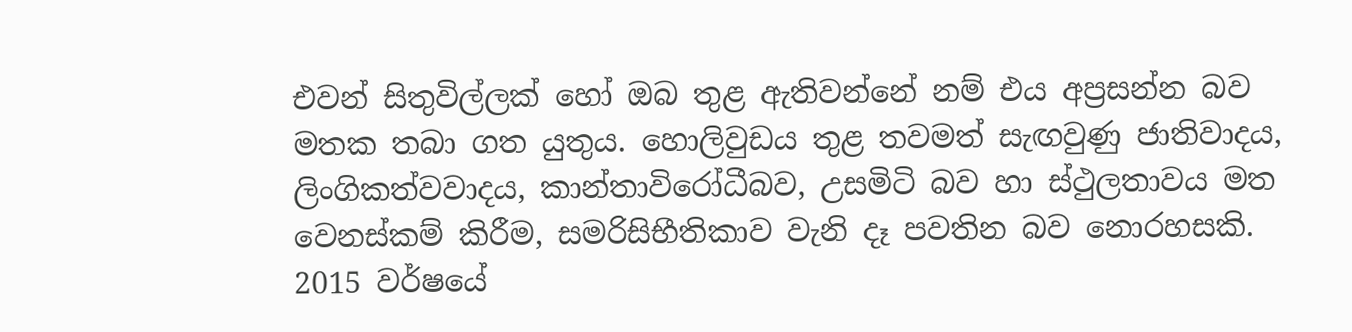එවන් සිතුවිල්ලක් හෝ ඔබ තුළ ඇතිවන්නේ නම් එය අප්‍රසන්න බව මතක තබා ගත යුතුය. හොලිවුඩය තුළ තවමත් සැඟවුණු ජාතිවාදය, ලිංගිකත්වවාදය, කාන්තාවිරෝධීබව, උසමිටි බව හා ස්ථුලතාවය මත වෙනස්කම් කිරීම, සමරිසිභීතිකාව වැනි දෑ පවතින බව නොරහසකි. 2015 වර්ෂයේ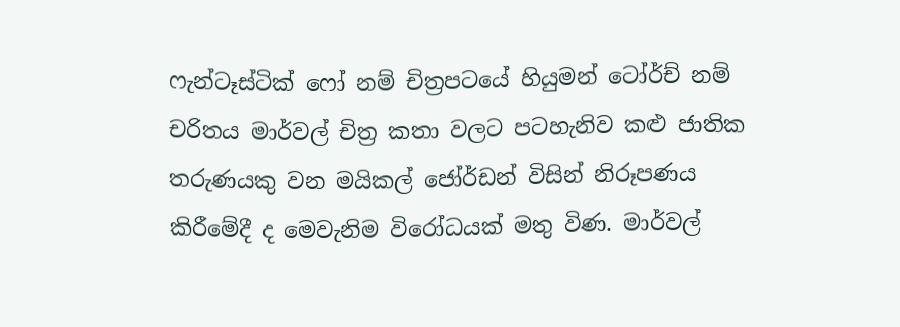ෆැන්ටෑස්ටික් ෆෝ නම් චිත්‍රපටයේ හියුමන් ටෝර්ච් නම් චරිතය මාර්වල් චිත්‍ර කතා වලට පටහැනිව කළු ජාතික තරුණයකු වන මයිකල් ජෝර්ඩන් විසින් නිරූපණය කිරීමේදී ද මෙවැනිම විරෝධයක් මතු විණ. මාර්වල්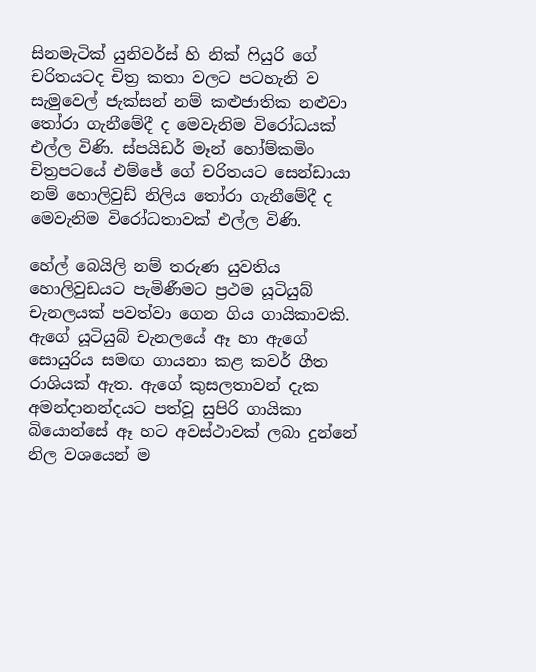සිනමැටික් යුනිවර්ස් හි නික් ෆියුරි ගේ චරිතයටද චිත්‍ර කතා වලට පටහැනි ව සැමුවෙල් ජැක්සන් නම් කළුජාතික නළුවා තෝරා ගැනීමේදී ද මෙවැනිම විරෝධයක් එල්ල විණි. ස්පයිඩර් මෑන් හෝම්කමිං චිත්‍රපටයේ එම්ජේ ගේ චරිතයට සෙන්ඩායා නම් හොලිවුඩ් නිලිය තෝරා ගැනීමේදී ද මෙවැනිම විරෝධතාවක් එල්ල විණි.

හේල් බෙයිලි නම් තරුණ යුවතිය හොලිවුඩයට පැමිණීමට ප්‍රථම යූටියුබ් චැනලයක් පවත්වා ගෙන ගිය ගායිකාවකි. ඇගේ යූටියුබ් චැනලයේ ඈ හා ඇගේ සොයුරිය සමඟ ගායනා කළ කවර් ගීත රාශියක් ඇත. ඇගේ කුසලතාවන් දැක අමන්දානන්දයට පත්වූ සුපිරි ගායිකා බියොන්සේ ඈ හට අවස්ථාවක් ලබා දුන්නේ නිල වශයෙන් ම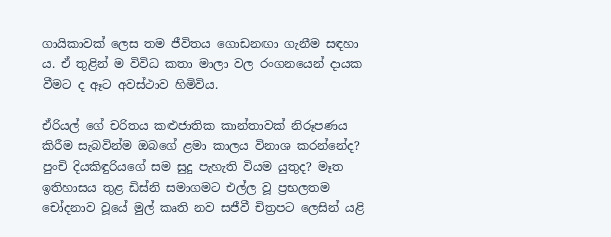ගායිකාවක් ලෙස තම ජීවිතය ගොඩනඟා ගැනීම සඳහා ය. ඒ තුළින් ම විවිධ කතා මාලා වල රංගනයෙන් දායක වීමට ද ඈට අවස්ථාව හිමිවිය.

ඒරියල් ගේ චරිතය කළුජාතික කාන්තාවක් නිරූපණය කිරීම සැබවින්ම ඔබගේ ළමා කාලය විනාශ කරන්නේද? පුංචි දියකිඳුරියගේ සම සුදු පැහැති වියම යුතුද? මෑත ඉතිහාසය තුළ ඩිස්නි සමාගමට එල්ල වූ ප්‍රභලතම චෝදනාව වූයේ මුල් කෘති නව සජීවී චිත්‍රපට ලෙසින් යළි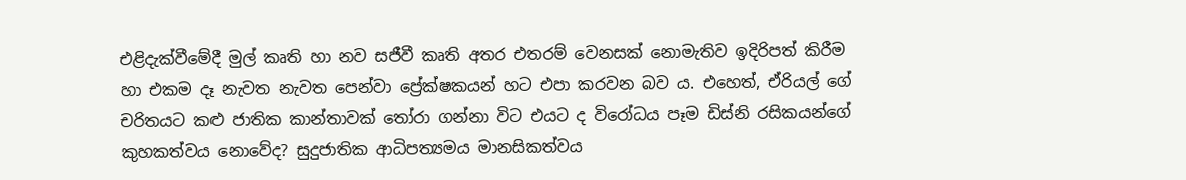එළිදැක්වීමේදී මුල් කෘති හා නව සජීවී කෘති අතර එතරම් වෙනසක් නොමැතිව ඉදිරිපත් කිරීම හා එකම දෑ නැවත නැවත පෙන්වා ප්‍රේක්ෂකයන් හට එපා කරවන බව ය. එහෙත්, ඒරියල් ගේ චරිතයට කළු ජාතික කාන්තාවක් තෝරා ගන්නා විට එයට ද විරෝධය පෑම ඩිස්නි රසිකයන්ගේ කුහකත්වය නොවේද? සුදුජාතික ආධිපත්‍යමය මානසිකත්වය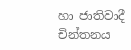හා ජාතිවාදී චින්තනය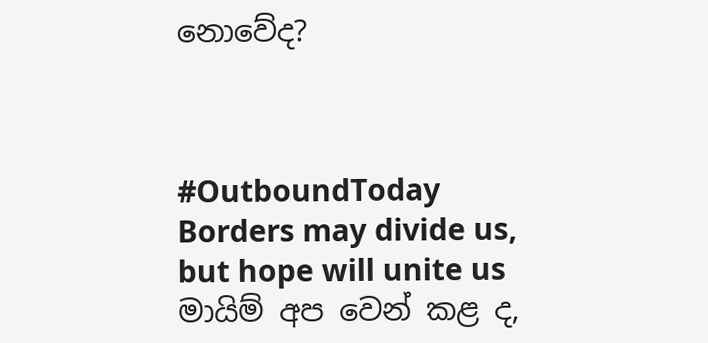නොවේද?



#OutboundToday
Borders may divide us, but hope will unite us
මායිම් අප වෙන් කළ ද,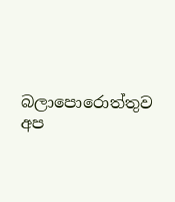බලාපොරොත්තුව අප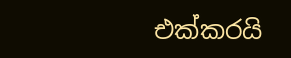එක්කරයි